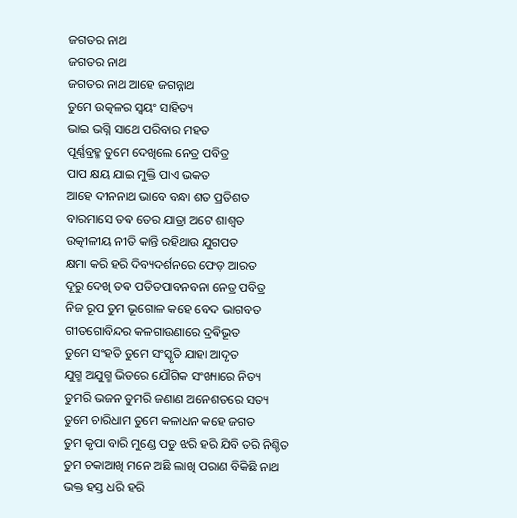ଜଗତର ନାଥ
ଜଗତର ନାଥ
ଜଗତର ନାଥ ଆହେ ଜଗନ୍ନାଥ
ତୁମେ ଉତ୍କଳର ସ୍ୱୟଂ ସାହିତ୍ୟ
ଭାଇ ଭଗ୍ନି ସାଥେ ପରିବାର ମହତ
ପୂର୍ଣ୍ଣବ୍ରହ୍ମ ତୁମେ ଦେଖିଲେ ନେତ୍ର ପବିତ୍ର
ପାପ କ୍ଷୟ ଯାଇ ମୁକ୍ତି ପାଏ ଭକତ
ଆହେ ଦୀନନାଥ ଭାବେ ବନ୍ଧା ଶତ ପ୍ରତିଶତ
ବାରମାସେ ତଵ ତେର ଯାତ୍ରା ଅଟେ ଶାଶ୍ୱତ
ଉତ୍କୀଳୀୟ ନୀତି କାନ୍ତି ରହିଥାଉ ଯୁଗପତ
କ୍ଷମା କରି ହରି ଦିବ୍ୟଦର୍ଶନରେ ଫେଡ଼ ଆରତ
ଦୂରୁ ଦେଖି ତଵ ପତିତପାବନବନା ନେତ୍ର ପବିତ୍ର
ନିଜ ରୂପ ତୁମ ଭୂଗୋଳ କହେ ବେଦ ଭାଗବତ
ଗୀତଗୋବିନ୍ଦର କଳଗାଉଣାରେ ଦ୍ରଵିଭୂତ
ତୁମେ ସଂହତି ତୁମେ ସଂସ୍କୃତି ଯାହା ଆଦୃତ
ଯୁଗ୍ମ ଅଯୁଗ୍ମ ଭିତରେ ଯୌଗିକ ସଂଖ୍ୟାରେ ନିତ୍ୟ
ତୁମରି ଭଜନ ତୁମରି ଜଣାଣ ଅନେଶତରେ ସତ୍ୟ
ତୁମେ ଚାରିଧାମ ତୁମେ କଳାଧନ କହେ ଜଗତ
ତୁମ କୃପା ବାରି ମୁଣ୍ଡେ ପଡୁ ଝରି ହରି ଯିବି ତରି ନିଶ୍ଚିତ
ତୁମ ଚକାଆଖି ମନେ ଅଛି ଲାଖି ପରାଣ ବିକିଛି ନାଥ
ଭକ୍ତ ହସ୍ତ ଧରି ହରି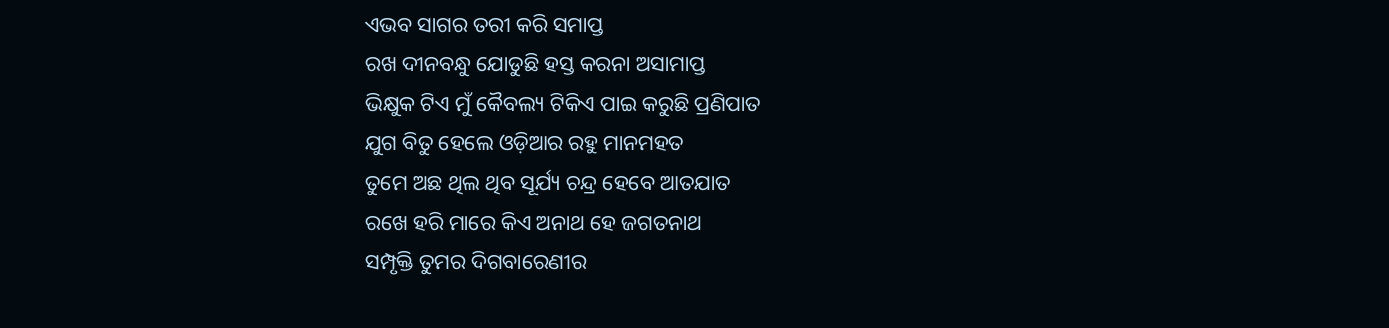ଏଭବ ସାଗର ତରୀ କରି ସମାପ୍ତ
ରଖ ଦୀନବନ୍ଧୁ ଯୋଡୁଛି ହସ୍ତ କରନା ଅସାମାପ୍ତ
ଭିକ୍ଷୁକ ଟିଏ ମୁଁ କୈବଲ୍ୟ ଟିକିଏ ପାଇ କରୁଛି ପ୍ରଣିପାତ
ଯୁଗ ବିତୁ ହେଲେ ଓଡ଼ିଆର ରହୁ ମାନମହତ
ତୁମେ ଅଛ ଥିଲ ଥିବ ସୂର୍ଯ୍ୟ ଚନ୍ଦ୍ର ହେବେ ଆତଯାତ
ରଖେ ହରି ମାରେ କିଏ ଅନାଥ ହେ ଜଗତନାଥ
ସମ୍ପୃକ୍ତି ତୁମର ଦିଗବାରେଣୀର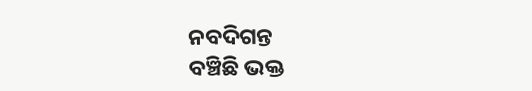ନବଦିଗନ୍ତ
ବଞ୍ଚିଛି ଭକ୍ତ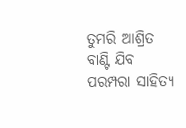ତୁମରି ଆଶ୍ରିତ ବାଣ୍ଟି ଯିବ ପରମ୍ପରା ସାହିତ୍ୟ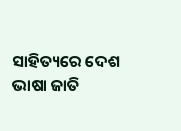ସାହିତ୍ୟରେ ଦେଶ ଭାଷା ଜାତି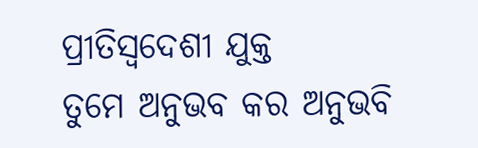ପ୍ରୀତିସ୍ବଦେଶୀ ଯୁକ୍ତ
ତୁମେ ଅନୁଭବ କର ଅନୁଭବି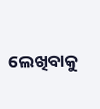ଲେଖିବାକୁ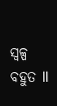ସ୍ୱଳ୍ପ ବହୁତ ll